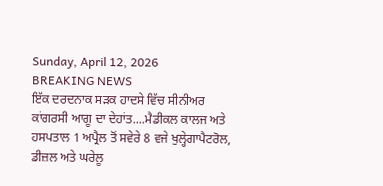Sunday, April 12, 2026
BREAKING NEWS
ਇੱਕ ਦਰਦਨਾਕ ਸੜਕ ਹਾਦਸੇ ਵਿੱਚ‌ ਸੀਨੀਅਰ ਕਾਂਗਰਸੀ ਆਗੂ ਦਾ ਦੇਹਾਂਤ....ਮੈਡੀਕਲ ਕਾਲਜ ਅਤੇ ਹਸਪਤਾਲ 1 ਅਪ੍ਰੈਲ ਤੋਂ ਸਵੇਰੇ 8 ਵਜੇ ਖੁਲ੍ਹੇਗਾਪੈਟਰੋਲ, ਡੀਜ਼ਲ ਅਤੇ ਘਰੇਲੂ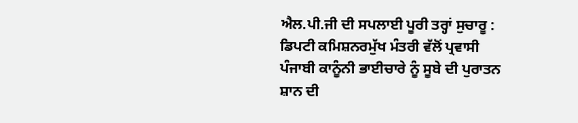ਐਲ.ਪੀ.ਜੀ ਦੀ ਸਪਲਾਈ ਪੂਰੀ ਤਰ੍ਹਾਂ ਸੁਚਾਰੂ : ਡਿਪਟੀ ਕਮਿਸ਼ਨਰਮੁੱਖ ਮੰਤਰੀ ਵੱਲੋਂ ਪ੍ਰਵਾਸੀ ਪੰਜਾਬੀ ਕਾਨੂੰਨੀ ਭਾਈਚਾਰੇ ਨੂੰ ਸੂਬੇ ਦੀ ਪੁਰਾਤਨ ਸ਼ਾਨ ਦੀ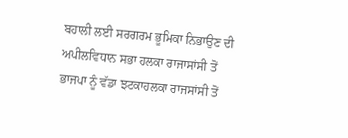ਬਹਾਲੀ ਲਈ ਸਰਗਰਮ ਭੂਮਿਕਾ ਨਿਭਾਉਣ ਦੀ ਅਪੀਲਵਿਧਾਨ ਸਭਾ ਹਲਕਾ ਰਾਜਾਸਾਂਸੀ ਤੋਂ ਭਾਜਪਾ ਨੂੰ ਵੱਡਾ ਝਟਕਾਹਲਕਾ ਰਾਜਸਾਂਸੀ ਤੋਂ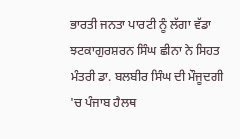ਭਾਰਤੀ ਜਨਤਾ ਪਾਰਟੀ ਨੂੰ ਲੱਗਾ ਵੱਡਾ ਝਟਕਾਗੁਰਸ਼ਰਨ ਸਿੰਘ ਛੀਨਾ ਨੇ ਸਿਹਤ ਮੰਤਰੀ ਡਾ. ਬਲਬੀਰ ਸਿੰਘ ਦੀ ਮੌਜੂਦਗੀ 'ਚ ਪੰਜਾਬ ਹੈਲਥ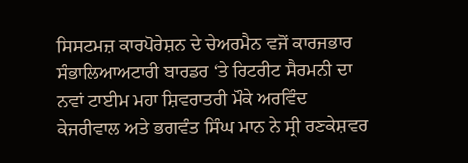ਸਿਸਟਮਜ਼ ਕਾਰਪੋਰੇਸ਼ਨ ਦੇ ਚੇਅਰਮੈਨ ਵਜੋਂ ਕਾਰਜਭਾਰ ਸੰਭਾਲਿਆਅਟਾਰੀ ਬਾਰਡਰ ‘ਤੇ ਰਿਟਰੀਟ ਸੈਰਮਨੀ ਦਾ ਨਵਾਂ ਟਾਈਮ ਮਹਾ ਸ਼ਿਵਰਾਤਰੀ ਮੌਕੇ ਅਰਵਿੰਦ ਕੇਜਰੀਵਾਲ ਅਤੇ ਭਗਵੰਤ ਸਿੰਘ ਮਾਨ ਨੇ ਸ੍ਰੀ ਰਣਕੇਸ਼ਵਰ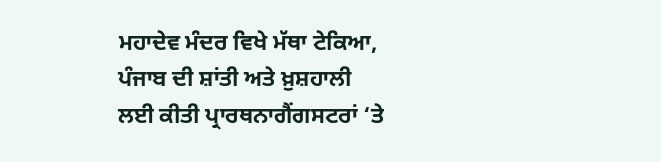ਮਹਾਦੇਵ ਮੰਦਰ ਵਿਖੇ ਮੱਥਾ ਟੇਕਿਆ, ਪੰਜਾਬ ਦੀ ਸ਼ਾਂਤੀ ਅਤੇ ਖ਼ੁਸ਼ਹਾਲੀ ਲਈ ਕੀਤੀ ਪ੍ਰਾਰਥਨਾਗੈਂਗਸਟਰਾਂ ‘ਤੇ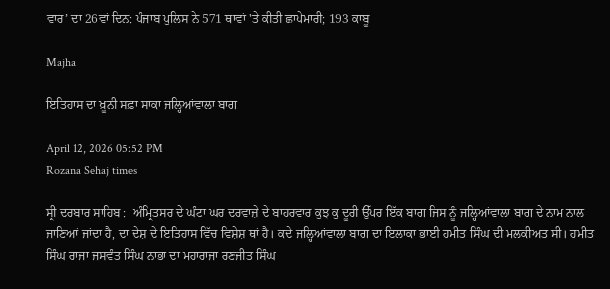ਵਾਰ’ ਦਾ 26ਵਾਂ ਦਿਨ: ਪੰਜਾਬ ਪੁਲਿਸ ਨੇ 571 ਥਾਵਾਂ 'ਤੇ ਕੀਤੀ ਛਾਪੇਮਾਰੀ; 193 ਕਾਬੂ

Majha

ਇਤਿਹਾਸ ਦਾ ਖ਼ੂਨੀ ਸਫ਼ਾ ਸਾਕਾ ਜਲ੍ਹਿਆਂਵਾਲਾ ਬਾਗ

April 12, 2026 05:52 PM
Rozana Sehaj times

ਸ੍ਰੀ ਦਰਬਾਰ ਸਾਹਿਬ :  ਅੰਮ੍ਰਿਤਸਰ ਦੇ ਘੰਟਾ ਘਰ ਦਰਵਾਜ਼ੇ ਦੇ ਬਾਹਰਵਾਰ ਕੁਝ ਕੁ ਦੂਰੀ ਉੱਪਰ ਇੱਕ ਬਾਗ ਜਿਸ ਨੂੰ ਜਲ੍ਹਿਆਂਵਾਲਾ ਬਾਗ ਦੇ ਨਾਮ ਨਾਲ ਜਾਣਿਆਂ ਜਾਂਦਾ ਹੈ, ਦਾ ਦੇਸ਼ ਦੇ ਇਤਿਹਾਸ ਵਿੱਚ ਵਿਸ਼ੇਸ਼ ਥਾਂ ਹੈ। ਕਦੇ ਜਲ੍ਹਿਆਂਵਾਲਾ ਬਾਗ ਦਾ ਇਲਾਕਾ ਭਾਈ ਹਮੀਤ ਸਿੰਘ ਦੀ ਮਲਕੀਅਤ ਸੀ। ਹਮੀਤ ਸਿੰਘ ਰਾਜਾ ਜਸਵੰਤ ਸਿੰਘ ਨਾਭਾ ਦਾ ਮਹਾਰਾਜਾ ਰਣਜੀਤ ਸਿੰਘ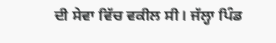ਦੀ ਸੇਵਾ ਵਿੱਚ ਵਕੀਲ ਸੀ। ਜੱਲ੍ਹਾ ਪਿੰਡ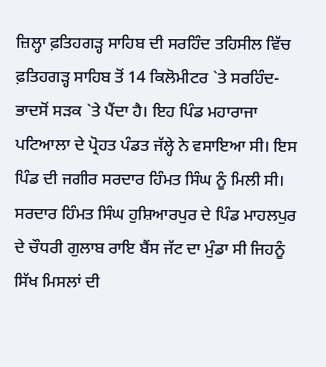ਜ਼ਿਲ੍ਹਾ ਫ਼ਤਿਹਗੜ੍ਹ ਸਾਹਿਬ ਦੀ ਸਰਹਿੰਦ ਤਹਿਸੀਲ ਵਿੱਚ ਫ਼ਤਿਹਗੜ੍ਹ ਸਾਹਿਬ ਤੋਂ 14 ਕਿਲੋਮੀਟਰ `ਤੇ ਸਰਹਿੰਦ-ਭਾਦਸੋਂ ਸੜਕ `ਤੇ ਪੈਂਦਾ ਹੈ। ਇਹ ਪਿੰਡ ਮਹਾਰਾਜਾ ਪਟਿਆਲਾ ਦੇ ਪ੍ਰੋਹਤ ਪੰਡਤ ਜੱਲ੍ਹੇ ਨੇ ਵਸਾਇਆ ਸੀ। ਇਸ ਪਿੰਡ ਦੀ ਜਗੀਰ ਸਰਦਾਰ ਹਿੰਮਤ ਸਿੰਘ ਨੂੰ ਮਿਲੀ ਸੀ। ਸਰਦਾਰ ਹਿੰਮਤ ਸਿੰਘ ਹੁਸ਼ਿਆਰਪੁਰ ਦੇ ਪਿੰਡ ਮਾਹਲਪੁਰ ਦੇ ਚੌਧਰੀ ਗੁਲਾਬ ਰਾਇ ਬੈਂਸ ਜੱਟ ਦਾ ਮੁੰਡਾ ਸੀ ਜਿਹਨੂੰ ਸਿੱਖ ਮਿਸਲਾਂ ਦੀ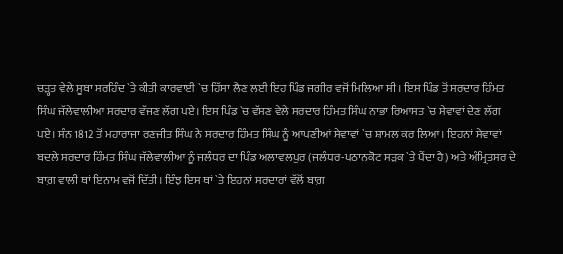ਚੜ੍ਹਤ ਵੇਲੇ ਸੂਬਾ ਸਰਹਿੰਦ `ਤੇ ਕੀਤੀ ਕਾਰਵਾਈ `ਚ ਹਿੱਸਾ ਲੈਣ ਲਈ ਇਹ ਪਿੰਡ ਜਗੀਰ ਵਜੋਂ ਮਿਲਿਆ ਸੀ। ਇਸ ਪਿੰਡ ਤੋਂ ਸਰਦਾਰ ਹਿੰਮਤ ਸਿੰਘ ਜੱਲੇਵਾਲੀਆ ਸਰਦਾਰ ਵੱਜਣ ਲੱਗ ਪਏ। ਇਸ ਪਿੰਡ `ਚ ਵੱਸਣ ਵੇਲੇ ਸਰਦਾਰ ਹਿੰਮਤ ਸਿੰਘ ਨਾਭਾ ਰਿਆਸਤ `ਚ ਸੇਵਾਵਾਂ ਦੇਣ ਲੱਗ ਪਏ। ਸੰਨ 1812 ਤੋਂ ਮਹਾਰਾਜਾ ਰਣਜੀਤ ਸਿੰਘ ਨੇ ਸਰਦਾਰ ਹਿੰਮਤ ਸਿੰਘ ਨੂੰ ਆਪਣੀਆਂ ਸੇਵਾਵਾਂ `ਚ ਸ਼ਾਮਲ ਕਰ ਲਿਆ। ਇਹਨਾਂ ਸੇਵਾਵਾਂ ਬਦਲੇ ਸਰਦਾਰ ਹਿੰਮਤ ਸਿੰਘ ਜੱਲੇਵਾਲੀਆ ਨੂੰ ਜਲੰਧਰ ਦਾ ਪਿੰਡ ਅਲਾਵਲਪੁਰ (ਜਲੰਧਰ-ਪਠਾਨਕੋਟ ਸੜਕ `ਤੇ ਪੈਂਦਾ ਹੈ) ਅਤੇ ਅੰਮ੍ਰਿਤਸਰ ਦੇ ਬਾਗ਼ ਵਾਲੀ ਥਾਂ ਇਨਾਮ ਵਜੋਂ ਦਿੱਤੀ। ਇੰਝ ਇਸ ਥਾਂ `ਤੇ ਇਹਨਾਂ ਸਰਦਾਰਾਂ ਵੱਲੋਂ ਬਾਗ਼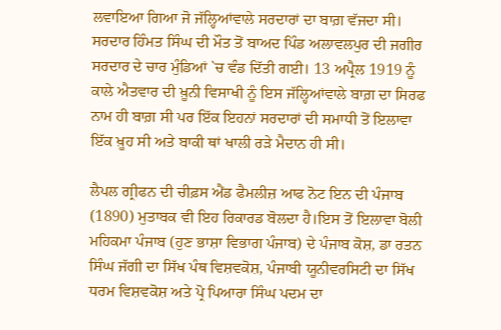ਲਵਾਇਆ ਗਿਆ ਜੋ ਜੱਲ੍ਹਿਆਂਵਾਲੇ ਸਰਦਾਰਾਂ ਦਾ ਬਾਗ਼ ਵੱਜਦਾ ਸੀ। ਸਰਦਾਰ ਹਿੰਮਤ ਸਿੰਘ ਦੀ ਮੌਤ ਤੋਂ ਬਾਅਦ ਪਿੰਡ ਅਲਾਵਲਪੁਰ ਦੀ ਜਗੀਰ ਸਰਦਾਰ ਦੇ ਚਾਰ ਮੁੰਡਿਆਂ `ਚ ਵੰਡ ਦਿੱਤੀ ਗਈ। 13 ਅਪ੍ਰੈਲ 1919 ਨੂੰ ਕਾਲੇ ਐਤਵਾਰ ਦੀ ਖ਼ੂਨੀ ਵਿਸਾਖੀ ਨੂੰ ਇਸ ਜੱਲ੍ਹਿਆਂਵਾਲੇ ਬਾਗ਼ ਦਾ ਸਿਰਫ ਨਾਮ ਹੀ ਬਾਗ਼ ਸੀ ਪਰ ਇੱਕ ਇਹਨਾਂ ਸਰਦਾਰਾਂ ਦੀ ਸਮਾਧੀ ਤੋਂ ਇਲਾਵਾ ਇੱਕ ਖ਼ੂਹ ਸੀ ਅਤੇ ਬਾਕੀ ਥਾਂ ਖਾਲੀ ਰੜੇ ਮੈਦਾਨ ਹੀ ਸੀ।

ਲੈਪਲ ਗ੍ਰੀਫਨ ਦੀ ਚੀਫ਼ਸ ਐਂਡ ਫੈਮਲੀਜ਼ ਆਫ ਨੋਟ ਇਨ ਦੀ ਪੰਜਾਬ (1890) ਮੁਤਾਬਕ ਵੀ ਇਹ ਰਿਕਾਰਡ ਬੋਲਦਾ ਹੈ।ਇਸ ਤੋਂ ਇਲਾਵਾ ਬੋਲੀ ਮਹਿਕਮਾ ਪੰਜਾਬ (ਹੁਣ ਭਾਸ਼ਾ ਵਿਭਾਗ ਪੰਜਾਬ) ਦੇ ਪੰਜਾਬ ਕੋਸ਼, ਡਾ ਰਤਨ ਸਿੰਘ ਜੱਗੀ ਦਾ ਸਿੱਖ ਪੰਥ ਵਿਸ਼ਵਕੋਸ਼, ਪੰਜਾਬੀ ਯੂਨੀਵਰਸਿਟੀ ਦਾ ਸਿੱਖ ਧਰਮ ਵਿਸ਼ਵਕੋਸ਼ ਅਤੇ ਪ੍ਰੋ ਪਿਆਰਾ ਸਿੰਘ ਪਦਮ ਦਾ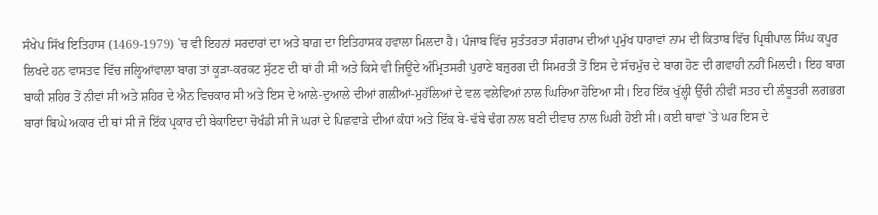ਸੰਖੇਪ ਸਿੱਖ ਇਤਿਹਾਸ (1469-1979) `ਚ ਵੀ ਇਹਨਾਂ ਸਰਦਾਰਾਂ ਦਾ ਅਤੇ ਬਾਗ਼ ਦਾ ਇਤਿਹਾਸਕ ਹਵਾਲਾ ਮਿਲਦਾ ਹੈ। ਪੰਜਾਬ ਵਿੱਚ ਸੁਤੰਤਰਤਾ ਸੰਗਰਾਮ ਦੀਆਂ ਪ੍ਰਮੁੱਖ ਧਾਰਾਵਾਂ ਨਾਮ ਦੀ ਕਿਤਾਬ ਵਿੱਚ ਪ੍ਰਿਥੀਪਾਲ ਸਿੰਘ ਕਪੂਰ ਲਿਖਦੇ ਹਨ ਵਾਸਤਵ ਵਿੱਚ ਜਲ੍ਹਿਆਂਵਾਲਾ ਬਾਗ ਤਾਂ ਕੂੜਾ-ਕਰਕਟ ਸੁੱਟਣ ਦੀ ਥਾਂ ਹੀ ਸੀ ਅਤੇ ਕਿਸੇ ਵੀ ਜਿਊਂਦੇ ਅੰਮ੍ਰਿਤਸਰੀ ਪੁਰਾਣੇ ਬਜ਼ੁਰਗ ਦੀ ਸਿਮਰਤੀ ਤੋਂ ਇਸ ਦੇ ਸੱਚਮੁੱਚ ਦੇ ਬਾਗ ਹੋਣ ਦੀ ਗਵਾਹੀ ਨਹੀਂ ਮਿਲਦੀ। ਇਹ ਬਾਗ ਬਾਕੀ ਸ਼ਹਿਰ ਤੋਂ ਨੀਵਾਂ ਸੀ ਅਤੇ ਸ਼ਹਿਰ ਦੇ ਐਨ ਵਿਚਕਾਰ ਸੀ ਅਤੇ ਇਸ ਦੇ ਆਲੇ-ਦੁਆਲੇ ਦੀਆਂ ਗਲੀਆਂ-ਮੁਹੱਲਿਆਂ ਦੇ ਵਲ ਵਲੇਵਿਆਂ ਨਾਲ ਘਿਰਿਆ ਹੋਇਆ ਸੀ। ਇਹ ਇੱਕ ਖੁੱਲ੍ਹੀ ਉੱਚੀ ਨੀਵੀਂ ਸਤਹ ਦੀ ਲੰਬੂਤਰੀ ਲਗਭਗ ਬਾਰਾਂ ਬਿਘੇ ਅਕਾਰ ਦੀ ਥਾਂ ਸੀ ਜੋ ਇੱਕ ਪ੍ਰਕਾਰ ਦੀ ਬੇਕਾਇਦਾ ਚੋਖੰਡੀ ਸੀ ਜੋ ਘਰਾਂ ਦੇ ਪਿਛਵਾੜੇ ਦੀਆਂ ਕੰਧਾਂ ਅਤੇ ਇੱਕ ਬੇ-ਢੱਬੇ ਢੰਗ ਨਾਲ ਬਣੀ ਦੀਵਾਰ ਨਾਲ ਘਿਰੀ ਹੋਈ ਸੀ। ਕਈ ਥਾਵਾਂ `ਤੇ ਘਰ ਇਸ ਦੇ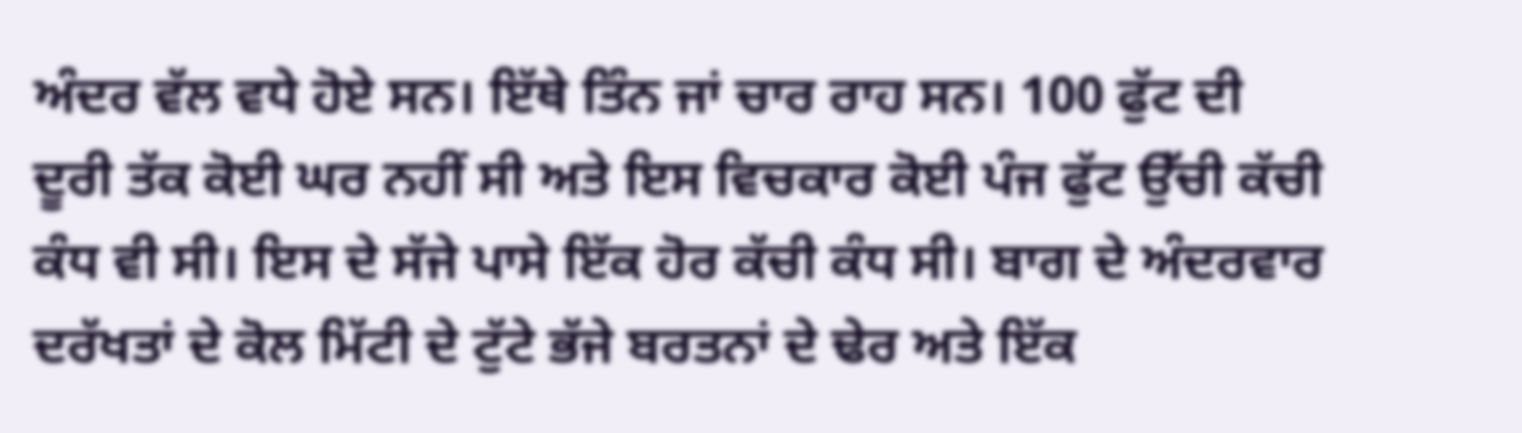ਅੰਦਰ ਵੱਲ ਵਧੇ ਹੋਏ ਸਨ। ਇੱਥੇ ਤਿੰਨ ਜਾਂ ਚਾਰ ਰਾਹ ਸਨ। 100 ਫੁੱਟ ਦੀ ਦੂਰੀ ਤੱਕ ਕੋਈ ਘਰ ਨਹੀਂ ਸੀ ਅਤੇ ਇਸ ਵਿਚਕਾਰ ਕੋਈ ਪੰਜ ਫੁੱਟ ਉੱਚੀ ਕੱਚੀ ਕੰਧ ਵੀ ਸੀ। ਇਸ ਦੇ ਸੱਜੇ ਪਾਸੇ ਇੱਕ ਹੋਰ ਕੱਚੀ ਕੰਧ ਸੀ। ਬਾਗ ਦੇ ਅੰਦਰਵਾਰ ਦਰੱਖਤਾਂ ਦੇ ਕੋਲ ਮਿੱਟੀ ਦੇ ਟੁੱਟੇ ਭੱਜੇ ਬਰਤਨਾਂ ਦੇ ਢੇਰ ਅਤੇ ਇੱਕ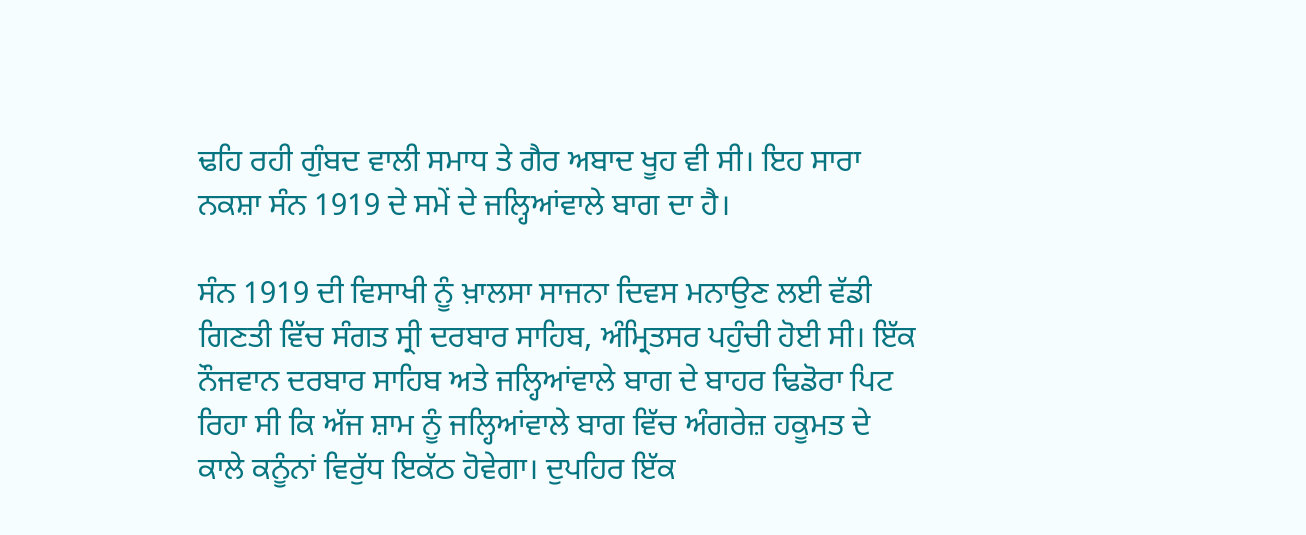ਢਹਿ ਰਹੀ ਗੁੰਬਦ ਵਾਲੀ ਸਮਾਧ ਤੇ ਗੈਰ ਅਬਾਦ ਖੂਹ ਵੀ ਸੀ। ਇਹ ਸਾਰਾ ਨਕਸ਼ਾ ਸੰਨ 1919 ਦੇ ਸਮੇਂ ਦੇ ਜਲ੍ਹਿਆਂਵਾਲੇ ਬਾਗ ਦਾ ਹੈ।

ਸੰਨ 1919 ਦੀ ਵਿਸਾਖੀ ਨੂੰ ਖ਼ਾਲਸਾ ਸਾਜਨਾ ਦਿਵਸ ਮਨਾਉਣ ਲਈ ਵੱਡੀ ਗਿਣਤੀ ਵਿੱਚ ਸੰਗਤ ਸ੍ਰੀ ਦਰਬਾਰ ਸਾਹਿਬ, ਅੰਮ੍ਰਿਤਸਰ ਪਹੁੰਚੀ ਹੋਈ ਸੀ। ਇੱਕ ਨੌਜਵਾਨ ਦਰਬਾਰ ਸਾਹਿਬ ਅਤੇ ਜਲ੍ਹਿਆਂਵਾਲੇ ਬਾਗ ਦੇ ਬਾਹਰ ਢਿਡੋਰਾ ਪਿਟ ਰਿਹਾ ਸੀ ਕਿ ਅੱਜ ਸ਼ਾਮ ਨੂੰ ਜਲ੍ਹਿਆਂਵਾਲੇ ਬਾਗ ਵਿੱਚ ਅੰਗਰੇਜ਼ ਹਕੂਮਤ ਦੇ ਕਾਲੇ ਕਨੂੰਨਾਂ ਵਿਰੁੱਧ ਇਕੱਠ ਹੋਵੇਗਾ। ਦੁਪਹਿਰ ਇੱਕ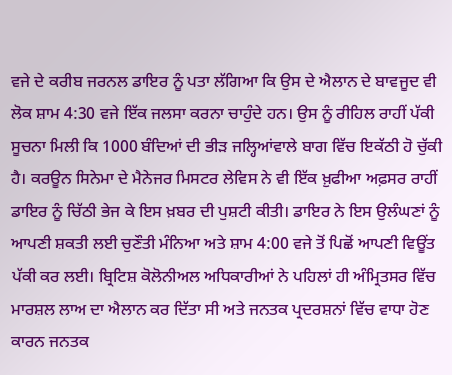ਵਜੇ ਦੇ ਕਰੀਬ ਜਰਨਲ ਡਾਇਰ ਨੂੰ ਪਤਾ ਲੱਗਿਆ ਕਿ ਉਸ ਦੇ ਐਲਾਨ ਦੇ ਬਾਵਜੂਦ ਵੀ ਲੋਕ ਸ਼ਾਮ 4:30 ਵਜੇ ਇੱਕ ਜਲਸਾ ਕਰਨਾ ਚਾਹੁੰਦੇ ਹਨ। ਉਸ ਨੂੰ ਰੀਹਿਲ ਰਾਹੀਂ ਪੱਕੀ ਸੂਚਨਾ ਮਿਲੀ ਕਿ 1000 ਬੰਦਿਆਂ ਦੀ ਭੀੜ ਜਲ੍ਹਿਆਂਵਾਲੇ ਬਾਗ ਵਿੱਚ ਇਕੱਠੀ ਹੋ ਚੁੱਕੀ ਹੈ। ਕਰਊਨ ਸਿਨੇਮਾ ਦੇ ਮੈਨੇਜਰ ਮਿਸਟਰ ਲੇਵਿਸ ਨੇ ਵੀ ਇੱਕ ਖ਼ੁਫੀਆ ਅਫ਼ਸਰ ਰਾਹੀਂ ਡਾਇਰ ਨੂੰ ਚਿੱਠੀ ਭੇਜ ਕੇ ਇਸ ਖ਼ਬਰ ਦੀ ਪੁਸ਼ਟੀ ਕੀਤੀ। ਡਾਇਰ ਨੇ ਇਸ ਉਲੰਘਣਾਂ ਨੂੰ ਆਪਣੀ ਸ਼ਕਤੀ ਲਈ ਚੁਣੌਤੀ ਮੰਨਿਆ ਅਤੇ ਸ਼ਾਮ 4:00 ਵਜੇ ਤੋਂ ਪਿਛੋਂ ਆਪਣੀ ਵਿਊਂਤ ਪੱਕੀ ਕਰ ਲਈ। ਬ੍ਰਿਟਿਸ਼ ਕੋਲੋਨੀਅਲ ਅਧਿਕਾਰੀਆਂ ਨੇ ਪਹਿਲਾਂ ਹੀ ਅੰਮ੍ਰਿਤਸਰ ਵਿੱਚ ਮਾਰਸ਼ਲ ਲਾਅ ਦਾ ਐਲਾਨ ਕਰ ਦਿੱਤਾ ਸੀ ਅਤੇ ਜਨਤਕ ਪ੍ਰਦਰਸ਼ਨਾਂ ਵਿੱਚ ਵਾਧਾ ਹੋਣ ਕਾਰਨ ਜਨਤਕ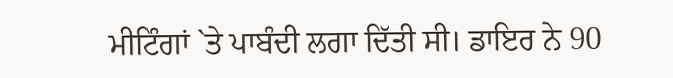ਮੀਟਿੰਗਾਂ `ਤੇ ਪਾਬੰਦੀ ਲਗਾ ਦਿੱਤੀ ਸੀ। ਡਾਇਰ ਨੇ 90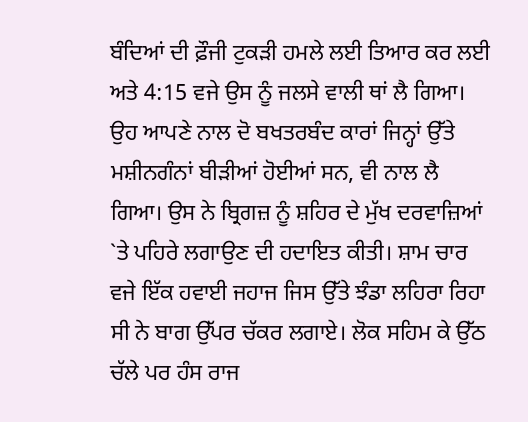ਬੰਦਿਆਂ ਦੀ ਫ਼ੌਜੀ ਟੁਕੜੀ ਹਮਲੇ ਲਈ ਤਿਆਰ ਕਰ ਲਈ ਅਤੇ 4:15 ਵਜੇ ਉਸ ਨੂੰ ਜਲਸੇ ਵਾਲੀ ਥਾਂ ਲੈ ਗਿਆ। ਉਹ ਆਪਣੇ ਨਾਲ ਦੋ ਬਖਤਰਬੰਦ ਕਾਰਾਂ ਜਿਨ੍ਹਾਂ ਉੱਤੇ ਮਸ਼ੀਨਗੰਨਾਂ ਬੀੜੀਆਂ ਹੋਈਆਂ ਸਨ, ਵੀ ਨਾਲ ਲੈ ਗਿਆ। ਉਸ ਨੇ ਬ੍ਰਿਗਜ਼ ਨੂੰ ਸ਼ਹਿਰ ਦੇ ਮੁੱਖ ਦਰਵਾਜ਼ਿਆਂ `ਤੇ ਪਹਿਰੇ ਲਗਾਉਣ ਦੀ ਹਦਾਇਤ ਕੀਤੀ। ਸ਼ਾਮ ਚਾਰ ਵਜੇ ਇੱਕ ਹਵਾਈ ਜਹਾਜ ਜਿਸ ਉੱਤੇ ਝੰਡਾ ਲਹਿਰਾ ਰਿਹਾ ਸੀ ਨੇ ਬਾਗ ਉੱਪਰ ਚੱਕਰ ਲਗਾਏ। ਲੋਕ ਸਹਿਮ ਕੇ ਉੱਠ ਚੱਲੇ ਪਰ ਹੰਸ ਰਾਜ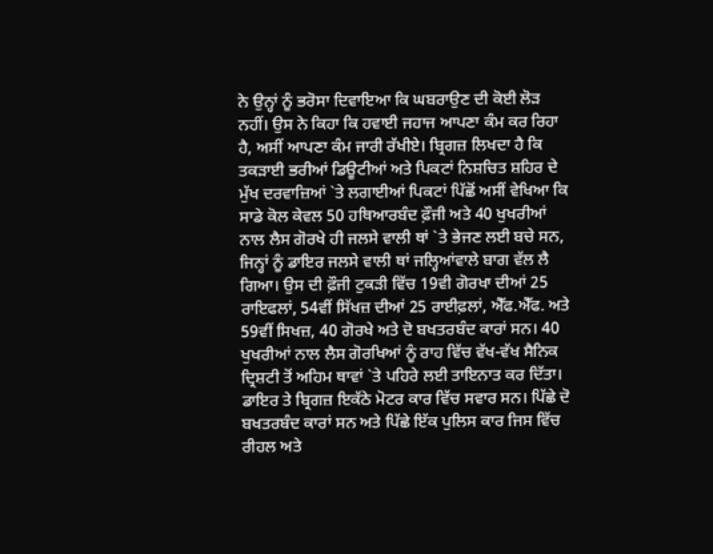ਨੇ ਉਨ੍ਹਾਂ ਨੂੰ ਭਰੋਸਾ ਦਿਵਾਇਆ ਕਿ ਘਬਰਾਉਣ ਦੀ ਕੋਈ ਲੋੜ ਨਹੀਂ। ਉਸ ਨੇ ਕਿਹਾ ਕਿ ਹਵਾਈ ਜਹਾਜ ਆਪਣਾ ਕੰਮ ਕਰ ਰਿਹਾ ਹੈ, ਅਸੀਂ ਆਪਣਾ ਕੰਮ ਜਾਰੀ ਰੱਖੀਏ। ਬ੍ਰਿਗਜ਼ ਲਿਖਦਾ ਹੈ ਕਿ ਤਕੜਾਈ ਭਰੀਆਂ ਡਿਊਟੀਆਂ ਅਤੇ ਪਿਕਟਾਂ ਨਿਸ਼ਚਿਤ ਸ਼ਹਿਰ ਦੇ ਮੁੱਖ ਦਰਵਾਜ਼ਿਆਂ `ਤੇ ਲਗਾਈਆਂ ਪਿਕਟਾਂ ਪਿੱਛੋਂ ਅਸੀਂ ਵੇਖਿਆ ਕਿ ਸਾਡੇ ਕੋਲ ਕੇਵਲ 50 ਹਥਿਆਰਬੰਦ ਫ਼ੌਜੀ ਅਤੇ 40 ਖੁਖਰੀਆਂ ਨਾਲ ਲੈਸ ਗੋਰਖੇ ਹੀ ਜਲਸੇ ਵਾਲੀ ਥਾਂ `ਤੇ ਭੇਜਣ ਲਈ ਬਚੇ ਸਨ, ਜਿਨ੍ਹਾਂ ਨੂੰ ਡਾਇਰ ਜਲਸੇ ਵਾਲੀ ਥਾਂ ਜਲ੍ਹਿਆਂਵਾਲੇ ਬਾਗ ਵੱਲ ਲੈ ਗਿਆ। ਉਸ ਦੀ ਫ਼ੌਜੀ ਟੁਕੜੀ ਵਿੱਚ 19ਵੀ ਗੋਰਖਾ ਦੀਆਂ 25 ਰਾਇਫਲਾਂ, 54ਵੀਂ ਸਿੱਖਜ਼ ਦੀਆਂ 25 ਰਾਈਫ਼ਲਾਂ, ਐੱਫ.ਐੱਫ. ਅਤੇ 59ਵੀਂ ਸਿਖਜ਼, 40 ਗੋਰਖੇ ਅਤੇ ਦੋ ਬਖਤਰਬੰਦ ਕਾਰਾਂ ਸਨ। 40 ਖੁਖਰੀਆਂ ਨਾਲ ਲੈਸ ਗੋਰਖਿਆਂ ਨੂੰ ਰਾਹ ਵਿੱਚ ਵੱਖ-ਵੱਖ ਸੈਨਿਕ ਦ੍ਰਿਸ਼ਟੀ ਤੋਂ ਅਹਿਮ ਥਾਵਾਂ `ਤੇ ਪਹਿਰੇ ਲਈ ਤਾਇਨਾਤ ਕਰ ਦਿੱਤਾ। ਡਾਇਰ ਤੇ ਬ੍ਰਿਗਜ਼ ਇਕੱਠੇ ਮੋਟਰ ਕਾਰ ਵਿੱਚ ਸਵਾਰ ਸਨ। ਪਿੱਛੇ ਦੋ ਬਖਤਰਬੰਦ ਕਾਰਾਂ ਸਨ ਅਤੇ ਪਿੱਛੇ ਇੱਕ ਪੁਲਿਸ ਕਾਰ ਜਿਸ ਵਿੱਚ ਰੀਹਲ ਅਤੇ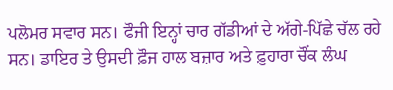ਪਲੋਮਰ ਸਵਾਰ ਸਨ। ਫੌਜੀ ਇਨ੍ਹਾਂ ਚਾਰ ਗੱਡੀਆਂ ਦੇ ਅੱਗੇ-ਪਿੱਛੇ ਚੱਲ ਰਹੇ ਸਨ। ਡਾਇਰ ਤੇ ਉਸਦੀ ਫ਼ੌਜ ਹਾਲ ਬਜ਼ਾਰ ਅਤੇ ਫ਼ੁਹਾਰਾ ਚੌਂਕ ਲੰਘ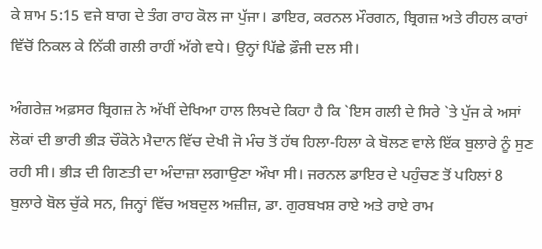ਕੇ ਸ਼ਾਮ 5:15 ਵਜੇ ਬਾਗ ਦੇ ਤੰਗ ਰਾਹ ਕੋਲ ਜਾ ਪੁੱਜਾ। ਡਾਇਰ, ਕਰਨਲ ਮੌਰਗਨ, ਬ੍ਰਿਗਜ਼ ਅਤੇ ਰੀਹਲ ਕਾਰਾਂ ਵਿੱਚੋਂ ਨਿਕਲ ਕੇ ਨਿੱਕੀ ਗਲੀ ਰਾਹੀਂ ਅੱਗੇ ਵਧੇ। ਉਨ੍ਹਾਂ ਪਿੱਛੇ ਫ਼ੌਜੀ ਦਲ ਸੀ।

ਅੰਗਰੇਜ਼ ਅਫ਼ਸਰ ਬ੍ਰਿਗਜ਼ ਨੇ ਅੱਖੀਂ ਦੇਖਿਆ ਹਾਲ ਲਿਖਦੇ ਕਿਹਾ ਹੈ ਕਿ `ਇਸ ਗਲੀ ਦੇ ਸਿਰੇ `ਤੇ ਪੁੱਜ ਕੇ ਅਸਾਂ ਲੋਕਾਂ ਦੀ ਭਾਰੀ ਭੀੜ ਚੌਕੋਨੇ ਮੈਦਾਨ ਵਿੱਚ ਦੇਖੀ ਜੋ ਮੰਚ ਤੋਂ ਹੱਥ ਹਿਲਾ-ਹਿਲਾ ਕੇ ਬੋਲਣ ਵਾਲੇ ਇੱਕ ਬੁਲਾਰੇ ਨੂੰ ਸੁਣ ਰਹੀ ਸੀ। ਭੀੜ ਦੀ ਗਿਣਤੀ ਦਾ ਅੰਦਾਜ਼ਾ ਲਗਾਉਣਾ ਔਖਾ ਸੀ। ਜਰਨਲ ਡਾਇਰ ਦੇ ਪਹੁੰਚਣ ਤੋਂ ਪਹਿਲਾਂ 8 ਬੁਲਾਰੇ ਬੋਲ ਚੁੱਕੇ ਸਨ, ਜਿਨ੍ਹਾਂ ਵਿੱਚ ਅਬਦੁਲ ਅਜ਼ੀਜ਼, ਡਾ. ਗੁਰਬਖਸ਼ ਰਾਏ ਅਤੇ ਰਾਏ ਰਾਮ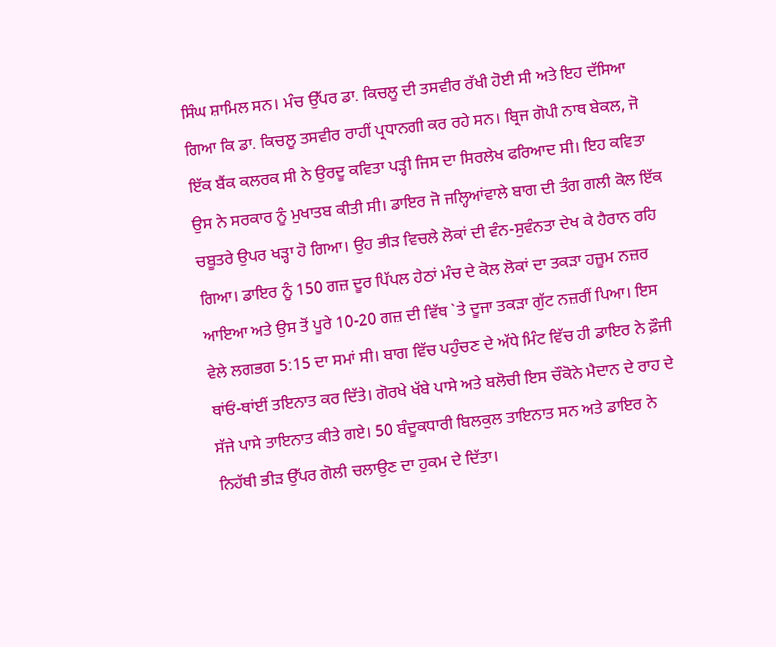ਸਿੰਘ ਸ਼ਾਮਿਲ ਸਨ। ਮੰਚ ਉੱਪਰ ਡਾ. ਕਿਚਲੂ ਦੀ ਤਸਵੀਰ ਰੱਖੀ ਹੋਈ ਸੀ ਅਤੇ ਇਹ ਦੱਸਿਆ ਗਿਆ ਕਿ ਡਾ. ਕਿਚਲੂ ਤਸਵੀਰ ਰਾਹੀਂ ਪ੍ਰਧਾਨਗੀ ਕਰ ਰਹੇ ਸਨ। ਬ੍ਰਿਜ ਗੋਪੀ ਨਾਥ ਬੇਕਲ, ਜੋ ਇੱਕ ਬੈਂਕ ਕਲਰਕ ਸੀ ਨੇ ਉਰਦੂ ਕਵਿਤਾ ਪੜ੍ਹੀ ਜਿਸ ਦਾ ਸਿਰਲੇਖ ਫਰਿਆਦ ਸੀ। ਇਹ ਕਵਿਤਾ ਉਸ ਨੇ ਸਰਕਾਰ ਨੂੰ ਮੁਖਾਤਬ ਕੀਤੀ ਸੀ। ਡਾਇਰ ਜੋ ਜਲ੍ਹਿਆਂਵਾਲੇ ਬਾਗ ਦੀ ਤੰਗ ਗਲੀ ਕੋਲ ਇੱਕ ਚਬੂਤਰੇ ਉਪਰ ਖੜ੍ਹਾ ਹੋ ਗਿਆ। ਉਹ ਭੀੜ ਵਿਚਲੇ ਲੋਕਾਂ ਦੀ ਵੰਨ-ਸੁਵੰਨਤਾ ਦੇਖ ਕੇ ਹੈਰਾਨ ਰਹਿ ਗਿਆ। ਡਾਇਰ ਨੂੰ 150 ਗਜ਼ ਦੂਰ ਪਿੱਪਲ ਹੇਠਾਂ ਮੰਚ ਦੇ ਕੋਲ ਲੋਕਾਂ ਦਾ ਤਕੜਾ ਹਜ਼ੂਮ ਨਜ਼ਰ ਆਇਆ ਅਤੇ ਉਸ ਤੋਂ ਪੂਰੇ 10-20 ਗਜ਼ ਦੀ ਵਿੱਥ `ਤੇ ਦੂਜਾ ਤਕੜਾ ਗੁੱਟ ਨਜ਼ਰੀਂ ਪਿਆ। ਇਸ ਵੇਲੇ ਲਗਭਗ 5:15 ਦਾ ਸਮਾਂ ਸੀ। ਬਾਗ ਵਿੱਚ ਪਹੁੰਚਣ ਦੇ ਅੱਧੇ ਮਿੰਟ ਵਿੱਚ ਹੀ ਡਾਇਰ ਨੇ ਫ਼ੌਜੀ ਥਾਂਓਂ-ਥਾਂਈਂ ਤਇਨਾਤ ਕਰ ਦਿੱਤੇ। ਗੋਰਖੇ ਖੱਬੇ ਪਾਸੇ ਅਤੇ ਬਲੋਚੀ ਇਸ ਚੌਕੋਨੇ ਮੈਦਾਨ ਦੇ ਰਾਹ ਦੇ ਸੱਜੇ ਪਾਸੇ ਤਾਇਨਾਤ ਕੀਤੇ ਗਏ। 50 ਬੰਦੂਕਧਾਰੀ ਬਿਲਕੁਲ ਤਾਇਨਾਤ ਸਨ ਅਤੇ ਡਾਇਰ ਨੇ ਨਿਹੱਥੀ ਭੀੜ ਉੱਪਰ ਗੋਲੀ ਚਲਾਉਣ ਦਾ ਹੁਕਮ ਦੇ ਦਿੱਤਾ।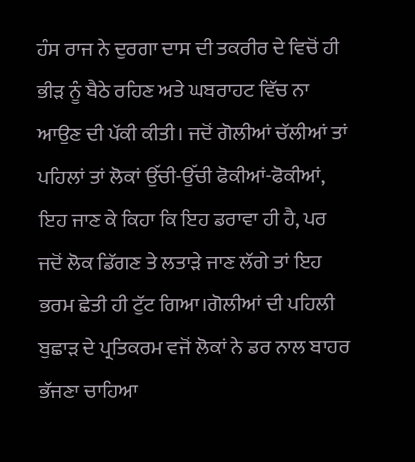ਹੰਸ ਰਾਜ ਨੇ ਦੁਰਗਾ ਦਾਸ ਦੀ ਤਕਰੀਰ ਦੇ ਵਿਚੋਂ ਹੀ ਭੀੜ ਨੂੰ ਬੈਠੇ ਰਹਿਣ ਅਤੇ ਘਬਰਾਹਟ ਵਿੱਚ ਨਾ ਆਉਣ ਦੀ ਪੱਕੀ ਕੀਤੀ। ਜਦੋਂ ਗੋਲੀਆਂ ਚੱਲੀਆਂ ਤਾਂ ਪਹਿਲਾਂ ਤਾਂ ਲੋਕਾਂ ਉੱਚੀ-ਉੱਚੀ ਫੋਕੀਆਂ-ਫੋਕੀਆਂ, ਇਹ ਜਾਣ ਕੇ ਕਿਹਾ ਕਿ ਇਹ ਡਰਾਵਾ ਹੀ ਹੈ, ਪਰ ਜਦੋਂ ਲੋਕ ਡਿੱਗਣ ਤੇ ਲਤਾੜੇ ਜਾਣ ਲੱਗੇ ਤਾਂ ਇਹ ਭਰਮ ਛੇਤੀ ਹੀ ਟੁੱਟ ਗਿਆ।ਗੋਲੀਆਂ ਦੀ ਪਹਿਲੀ ਬੁਛਾੜ ਦੇ ਪ੍ਰਤਿਕਰਮ ਵਜੋਂ ਲੋਕਾਂ ਨੇ ਡਰ ਨਾਲ ਬਾਹਰ ਭੱਜਣਾ ਚਾਹਿਆ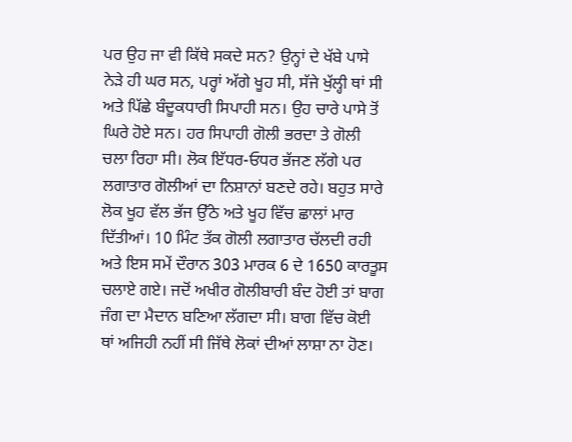ਪਰ ਉਹ ਜਾ ਵੀ ਕਿੱਥੇ ਸਕਦੇ ਸਨ? ਉਨ੍ਹਾਂ ਦੇ ਖੱਬੇ ਪਾਸੇ ਨੇੜੇ ਹੀ ਘਰ ਸਨ, ਪਰ੍ਹਾਂ ਅੱਗੇ ਖੂਹ ਸੀ, ਸੱਜੇ ਖੁੱਲ੍ਹੀ ਥਾਂ ਸੀ ਅਤੇ ਪਿੱਛੇ ਬੰਦੂਕਧਾਰੀ ਸਿਪਾਹੀ ਸਨ। ਉਹ ਚਾਰੇ ਪਾਸੇ ਤੋਂ ਘਿਰੇ ਹੋਏ ਸਨ। ਹਰ ਸਿਪਾਹੀ ਗੋਲੀ ਭਰਦਾ ਤੇ ਗੋਲੀ ਚਲਾ ਰਿਹਾ ਸੀ। ਲੋਕ ਇੱਧਰ-ਓਧਰ ਭੱਜਣ ਲੱਗੇ ਪਰ ਲਗਾਤਾਰ ਗੋਲੀਆਂ ਦਾ ਨਿਸ਼ਾਨਾਂ ਬਣਦੇ ਰਹੇ। ਬਹੁਤ ਸਾਰੇ ਲੋਕ ਖੂਹ ਵੱਲ ਭੱਜ ਉੱਠੇ ਅਤੇ ਖੂਹ ਵਿੱਚ ਛਾਲਾਂ ਮਾਰ ਦਿੱਤੀਆਂ। 10 ਮਿੰਟ ਤੱਕ ਗੋਲੀ ਲਗਾਤਾਰ ਚੱਲਦੀ ਰਹੀ ਅਤੇ ਇਸ ਸਮੇਂ ਦੌਰਾਨ 303 ਮਾਰਕ 6 ਦੇ 1650 ਕਾਰਤੂਸ ਚਲਾਏ ਗਏ। ਜਦੋਂ ਅਖੀਰ ਗੋਲੀਬਾਰੀ ਬੰਦ ਹੋਈ ਤਾਂ ਬਾਗ ਜੰਗ ਦਾ ਮੈਦਾਨ ਬਣਿਆ ਲੱਗਦਾ ਸੀ। ਬਾਗ ਵਿੱਚ ਕੋਈ ਥਾਂ ਅਜਿਹੀ ਨਹੀਂ ਸੀ ਜਿੱਥੇ ਲੋਕਾਂ ਦੀਆਂ ਲਾਸ਼ਾ ਨਾ ਹੋਣ।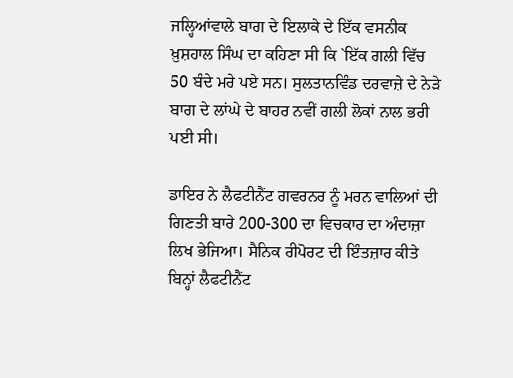ਜਲ੍ਹਿਆਂਵਾਲੇ ਬਾਗ ਦੇ ਇਲਾਕੇ ਦੇ ਇੱਕ ਵਸਨੀਕ ਖ਼ੁਸ਼ਹਾਲ ਸਿੰਘ ਦਾ ਕਹਿਣਾ ਸੀ ਕਿ `ਇੱਕ ਗਲੀ ਵਿੱਚ 50 ਬੰਦੇ ਮਰੇ ਪਏ ਸਨ। ਸੁਲਤਾਨਵਿੰਡ ਦਰਵਾਜ਼ੇ ਦੇ ਨੇੜੇ ਬਾਗ ਦੇ ਲਾਂਘੇ ਦੇ ਬਾਹਰ ਨਵੀਂ ਗਲੀ ਲੋਕਾਂ ਨਾਲ ਭਰੀ ਪਈ ਸੀ।

ਡਾਇਰ ਨੇ ਲੈਫਟੀਨੈਂਟ ਗਵਰਨਰ ਨੂੰ ਮਰਨ ਵਾਲਿਆਂ ਦੀ ਗਿਣਤੀ ਬਾਰੇ 200-300 ਦਾ ਵਿਚਕਾਰ ਦਾ ਅੰਦਾਜ਼ਾ ਲਿਖ ਭੇਜਿਆ। ਸੈਨਿਕ ਰੀਪੋਰਟ ਦੀ ਇੰਤਜ਼ਾਰ ਕੀਤੇ ਬਿਨ੍ਹਾਂ ਲੈਫਟੀਨੈਂਟ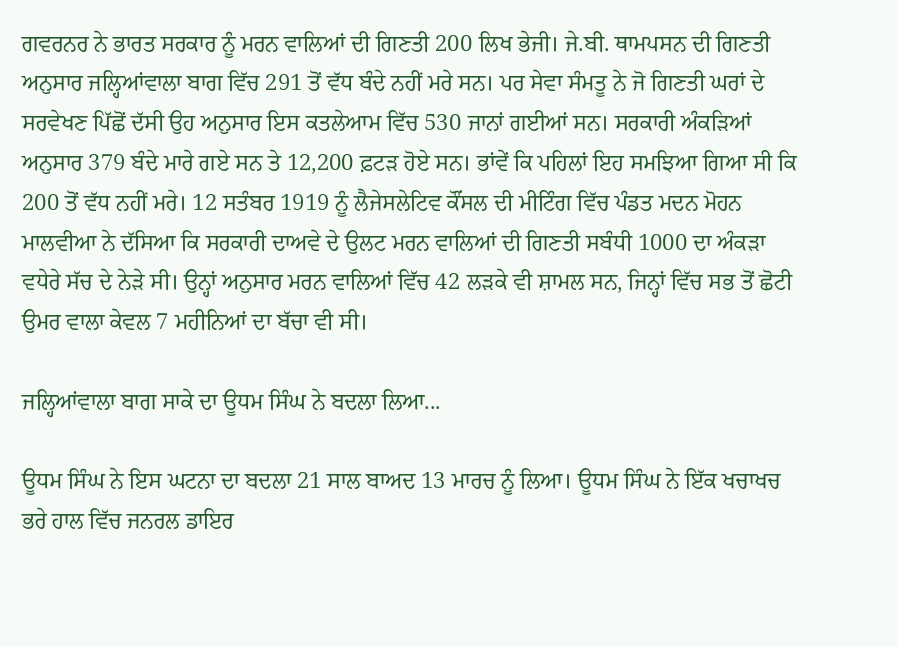ਗਵਰਨਰ ਨੇ ਭਾਰਤ ਸਰਕਾਰ ਨੂੰ ਮਰਨ ਵਾਲਿਆਂ ਦੀ ਗਿਣਤੀ 200 ਲਿਖ ਭੇਜੀ। ਜੇ.ਬੀ. ਥਾਮਪਸਨ ਦੀ ਗਿਣਤੀ ਅਨੁਸਾਰ ਜਲ੍ਹਿਆਂਵਾਲਾ ਬਾਗ ਵਿੱਚ 291 ਤੋਂ ਵੱਧ ਬੰਦੇ ਨਹੀਂ ਮਰੇ ਸਨ। ਪਰ ਸੇਵਾ ਸੰਮਤੂ ਨੇ ਜੋ ਗਿਣਤੀ ਘਰਾਂ ਦੇ ਸਰਵੇਖਣ ਪਿੱਛੋਂ ਦੱਸੀ ਉਹ ਅਨੁਸਾਰ ਇਸ ਕਤਲੇਆਮ ਵਿੱਚ 530 ਜਾਨਾਂ ਗਈਆਂ ਸਨ। ਸਰਕਾਰੀ ਅੰਕੜਿਆਂ ਅਨੁਸਾਰ 379 ਬੰਦੇ ਮਾਰੇ ਗਏ ਸਨ ਤੇ 12,200 ਫ਼ਟੜ ਹੋਏ ਸਨ। ਭਾਂਵੇਂ ਕਿ ਪਹਿਲਾਂ ਇਹ ਸਮਝਿਆ ਗਿਆ ਸੀ ਕਿ 200 ਤੋਂ ਵੱਧ ਨਹੀਂ ਮਰੇ। 12 ਸਤੰਬਰ 1919 ਨੂੰ ਲੈਜੇਸਲੇਟਿਵ ਕੌਂਸਲ ਦੀ ਮੀਟਿੰਗ ਵਿੱਚ ਪੰਡਤ ਮਦਨ ਮੋਹਨ ਮਾਲਵੀਆ ਨੇ ਦੱਸਿਆ ਕਿ ਸਰਕਾਰੀ ਦਾਅਵੇ ਦੇ ਉਲਟ ਮਰਨ ਵਾਲਿਆਂ ਦੀ ਗਿਣਤੀ ਸਬੰਧੀ 1000 ਦਾ ਅੰਕੜਾ ਵਧੇਰੇ ਸੱਚ ਦੇ ਨੇੜੇ ਸੀ। ਉਨ੍ਹਾਂ ਅਨੁਸਾਰ ਮਰਨ ਵਾਲਿਆਂ ਵਿੱਚ 42 ਲੜਕੇ ਵੀ ਸ਼ਾਮਲ ਸਨ, ਜਿਨ੍ਹਾਂ ਵਿੱਚ ਸਭ ਤੋਂ ਛੋਟੀ ਉਮਰ ਵਾਲਾ ਕੇਵਲ 7 ਮਹੀਨਿਆਂ ਦਾ ਬੱਚਾ ਵੀ ਸੀ।

ਜਲ੍ਹਿਆਂਵਾਲਾ ਬਾਗ ਸਾਕੇ ਦਾ ਊਧਮ ਸਿੰਘ ਨੇ ਬਦਲਾ ਲਿਆ...

ਊਧਮ ਸਿੰਘ ਨੇ ਇਸ ਘਟਨਾ ਦਾ ਬਦਲਾ 21 ਸਾਲ ਬਾਅਦ 13 ਮਾਰਚ ਨੂੰ ਲਿਆ। ਊਧਮ ਸਿੰਘ ਨੇ ਇੱਕ ਖਚਾਖਚ ਭਰੇ ਹਾਲ ਵਿੱਚ ਜਨਰਲ ਡਾਇਰ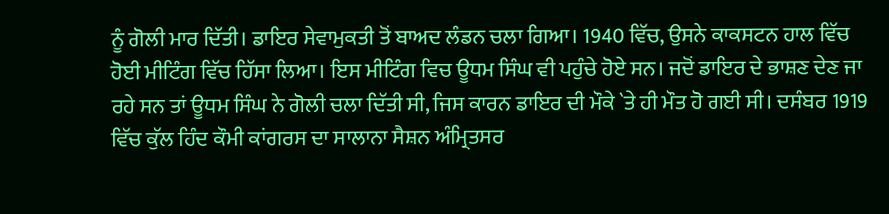ਨੂੰ ਗੋਲੀ ਮਾਰ ਦਿੱਤੀ। ਡਾਇਰ ਸੇਵਾਮੁਕਤੀ ਤੋਂ ਬਾਅਦ ਲੰਡਨ ਚਲਾ ਗਿਆ। 1940 ਵਿੱਚ, ਉਸਨੇ ਕਾਕਸਟਨ ਹਾਲ ਵਿੱਚ ਹੋਈ ਮੀਟਿੰਗ ਵਿੱਚ ਹਿੱਸਾ ਲਿਆ। ਇਸ ਮੀਟਿੰਗ ਵਿਚ ਊਧਮ ਸਿੰਘ ਵੀ ਪਹੁੰਚੇ ਹੋਏ ਸਨ। ਜਦੋਂ ਡਾਇਰ ਦੇ ਭਾਸ਼ਣ ਦੇਣ ਜਾ ਰਹੇ ਸਨ ਤਾਂ ਊਧਮ ਸਿੰਘ ਨੇ ਗੋਲੀ ਚਲਾ ਦਿੱਤੀ ਸੀ, ਜਿਸ ਕਾਰਨ ਡਾਇਰ ਦੀ ਮੌਕੇ `ਤੇ ਹੀ ਮੌਤ ਹੋ ਗਈ ਸੀ। ਦਸੰਬਰ 1919 ਵਿੱਚ ਕੁੱਲ ਹਿੰਦ ਕੌਮੀ ਕਾਂਗਰਸ ਦਾ ਸਾਲਾਨਾ ਸੈਸ਼ਨ ਅੰਮ੍ਰਿਤਸਰ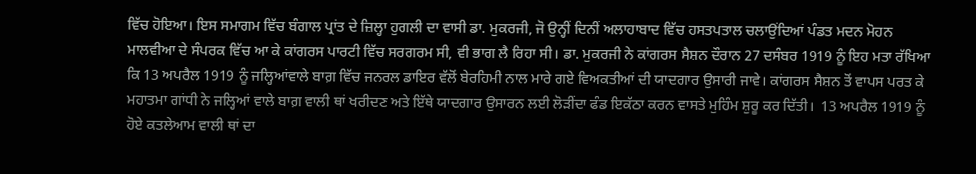ਵਿੱਚ ਹੋਇਆ। ਇਸ ਸਮਾਗਮ ਵਿੱਚ ਬੰਗਾਲ ਪ੍ਰਾਂਤ ਦੇ ਜ਼ਿਲ੍ਹਾ ਹੁਗਲੀ ਦਾ ਵਾਸੀ ਡਾ. ਮੁਕਰਜੀ, ਜੋ ਉਨ੍ਹੀਂ ਦਿਨੀਂ ਅਲਾਹਾਬਾਦ ਵਿੱਚ ਹਸਤਪਤਾਲ ਚਲਾਉਂਦਿਆਂ ਪੰਡਤ ਮਦਨ ਮੋਹਨ ਮਾਲਵੀਆ ਦੇ ਸੰਪਰਕ ਵਿੱਚ ਆ ਕੇ ਕਾਂਗਰਸ ਪਾਰਟੀ ਵਿੱਚ ਸਰਗਰਮ ਸੀ, ਵੀ ਭਾਗ ਲੈ ਰਿਹਾ ਸੀ। ਡਾ. ਮੁਕਰਜੀ ਨੇ ਕਾਂਗਰਸ ਸੈਸ਼ਨ ਦੌਰਾਨ 27 ਦਸੰਬਰ 1919 ਨੂੰ ਇਹ ਮਤਾ ਰੱਖਿਆ ਕਿ 13 ਅਪਰੈਲ 1919 ਨੂੰ ਜਲ੍ਹਿਆਂਵਾਲੇ ਬਾਗ਼ ਵਿੱਚ ਜਨਰਲ ਡਾਇਰ ਵੱਲੋਂ ਬੇਰਹਿਮੀ ਨਾਲ ਮਾਰੇ ਗਏ ਵਿਅਕਤੀਆਂ ਦੀ ਯਾਦਗਾਰ ਉਸਾਰੀ ਜਾਵੇ। ਕਾਂਗਰਸ ਸੈਸ਼ਨ ਤੋਂ ਵਾਪਸ ਪਰਤ ਕੇ ਮਹਾਤਮਾ ਗਾਂਧੀ ਨੇ ਜਲ੍ਹਿਆਂ ਵਾਲੇ ਬਾਗ਼ ਵਾਲੀ ਥਾਂ ਖਰੀਦਣ ਅਤੇ ਇੱਥੇ ਯਾਦਗਾਰ ਉਸਾਰਨ ਲਈ ਲੋੜੀਂਦਾ ਫੰਡ ਇਕੱਠਾ ਕਰਨ ਵਾਸਤੇ ਮੁਹਿੰਮ ਸ਼ੁਰੂ ਕਰ ਦਿੱਤੀ।  13 ਅਪਰੈਲ 1919 ਨੂੰ ਹੋਏ ਕਤਲੇਆਮ ਵਾਲੀ ਥਾਂ ਦਾ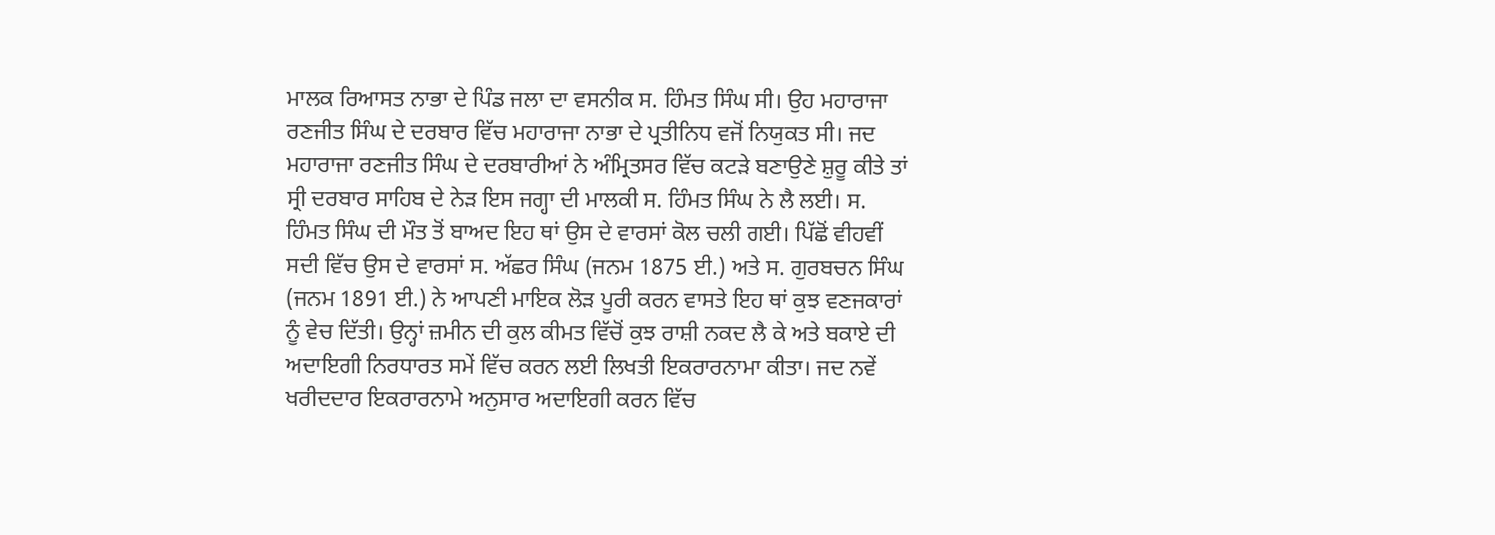ਮਾਲਕ ਰਿਆਸਤ ਨਾਭਾ ਦੇ ਪਿੰਡ ਜਲਾ ਦਾ ਵਸਨੀਕ ਸ. ਹਿੰਮਤ ਸਿੰਘ ਸੀ। ਉਹ ਮਹਾਰਾਜਾ ਰਣਜੀਤ ਸਿੰਘ ਦੇ ਦਰਬਾਰ ਵਿੱਚ ਮਹਾਰਾਜਾ ਨਾਭਾ ਦੇ ਪ੍ਰਤੀਨਿਧ ਵਜੋਂ ਨਿਯੁਕਤ ਸੀ। ਜਦ ਮਹਾਰਾਜਾ ਰਣਜੀਤ ਸਿੰਘ ਦੇ ਦਰਬਾਰੀਆਂ ਨੇ ਅੰਮ੍ਰਿਤਸਰ ਵਿੱਚ ਕਟੜੇ ਬਣਾਉਣੇ ਸ਼ੁਰੂ ਕੀਤੇ ਤਾਂ ਸ੍ਰੀ ਦਰਬਾਰ ਸਾਹਿਬ ਦੇ ਨੇੜ ਇਸ ਜਗ੍ਹਾ ਦੀ ਮਾਲਕੀ ਸ. ਹਿੰਮਤ ਸਿੰਘ ਨੇ ਲੈ ਲਈ। ਸ. ਹਿੰਮਤ ਸਿੰਘ ਦੀ ਮੌਤ ਤੋਂ ਬਾਅਦ ਇਹ ਥਾਂ ਉਸ ਦੇ ਵਾਰਸਾਂ ਕੋਲ ਚਲੀ ਗਈ। ਪਿੱਛੋਂ ਵੀਹਵੀਂ ਸਦੀ ਵਿੱਚ ਉਸ ਦੇ ਵਾਰਸਾਂ ਸ. ਅੱਛਰ ਸਿੰਘ (ਜਨਮ 1875 ਈ.) ਅਤੇ ਸ. ਗੁਰਬਚਨ ਸਿੰਘ (ਜਨਮ 1891 ਈ.) ਨੇ ਆਪਣੀ ਮਾਇਕ ਲੋੜ ਪੂਰੀ ਕਰਨ ਵਾਸਤੇ ਇਹ ਥਾਂ ਕੁਝ ਵਣਜਕਾਰਾਂ ਨੂੰ ਵੇਚ ਦਿੱਤੀ। ਉਨ੍ਹਾਂ ਜ਼ਮੀਨ ਦੀ ਕੁਲ ਕੀਮਤ ਵਿੱਚੋਂ ਕੁਝ ਰਾਸ਼ੀ ਨਕਦ ਲੈ ਕੇ ਅਤੇ ਬਕਾਏ ਦੀ ਅਦਾਇਗੀ ਨਿਰਧਾਰਤ ਸਮੇਂ ਵਿੱਚ ਕਰਨ ਲਈ ਲਿਖਤੀ ਇਕਰਾਰਨਾਮਾ ਕੀਤਾ। ਜਦ ਨਵੇਂ ਖਰੀਦਦਾਰ ਇਕਰਾਰਨਾਮੇ ਅਨੁਸਾਰ ਅਦਾਇਗੀ ਕਰਨ ਵਿੱਚ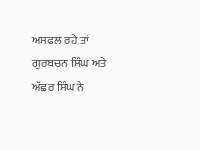ਅਸਫਲ ਰਹੇ ਤਾਂ ਗੁਰਬਚਨ ਸਿੰਘ ਅਤੇ ਅੱਛਰ ਸਿੰਘ ਨੇ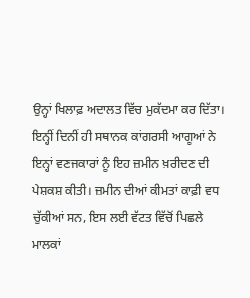ਉਨ੍ਹਾਂ ਖਿਲਾਫ਼ ਅਦਾਲਤ ਵਿੱਚ ਮੁਕੱਦਮਾ ਕਰ ਦਿੱਤਾ। ਇਨ੍ਹੀਂ ਦਿਨੀਂ ਹੀ ਸਥਾਨਕ ਕਾਂਗਰਸੀ ਆਗੂਆਂ ਨੇ ਇਨ੍ਹਾਂ ਵਣਜਕਾਰਾਂ ਨੂੰ ਇਹ ਜ਼ਮੀਨ ਖ਼ਰੀਦਣ ਦੀ ਪੇਸ਼ਕਸ਼ ਕੀਤੀ। ਜ਼ਮੀਨ ਦੀਆਂ ਕੀਮਤਾਂ ਕਾਫ਼ੀ ਵਧ ਚੁੱਕੀਆਂ ਸਨ, ਇਸ ਲਈ ਵੱਟਤ ਵਿੱਚੋਂ ਪਿਛਲੇ ਮਾਲਕਾਂ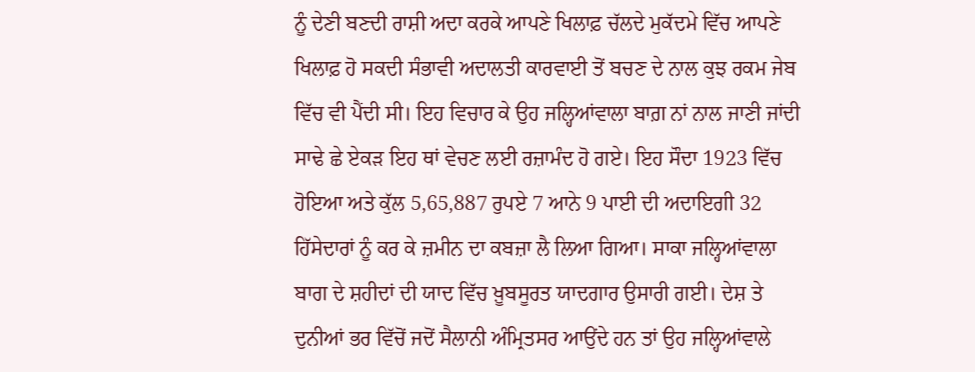ਨੂੰ ਦੇਣੀ ਬਣਦੀ ਰਾਸ਼ੀ ਅਦਾ ਕਰਕੇ ਆਪਣੇ ਖਿਲਾਫ਼ ਚੱਲਦੇ ਮੁਕੱਦਮੇ ਵਿੱਚ ਆਪਣੇ ਖਿਲਾਫ਼ ਹੋ ਸਕਦੀ ਸੰਭਾਵੀ ਅਦਾਲਤੀ ਕਾਰਵਾਈ ਤੋਂ ਬਚਣ ਦੇ ਨਾਲ ਕੁਝ ਰਕਮ ਜੇਬ ਵਿੱਚ ਵੀ ਪੈਂਦੀ ਸੀ। ਇਹ ਵਿਚਾਰ ਕੇ ਉਹ ਜਲ੍ਹਿਆਂਵਾਲਾ ਬਾਗ਼ ਨਾਂ ਨਾਲ ਜਾਣੀ ਜਾਂਦੀ ਸਾਢੇ ਛੇ ਏਕੜ ਇਹ ਥਾਂ ਵੇਚਣ ਲਈ ਰਜ਼ਾਮੰਦ ਹੋ ਗਏ। ਇਹ ਸੌਦਾ 1923 ਵਿੱਚ ਹੋਇਆ ਅਤੇ ਕੁੱਲ 5,65,887 ਰੁਪਏ 7 ਆਨੇ 9 ਪਾਈ ਦੀ ਅਦਾਇਗੀ 32 ਹਿੱਸੇਦਾਰਾਂ ਨੂੰ ਕਰ ਕੇ ਜ਼ਮੀਨ ਦਾ ਕਬਜ਼ਾ ਲੈ ਲਿਆ ਗਿਆ। ਸਾਕਾ ਜਲ੍ਹਿਆਂਵਾਲਾ ਬਾਗ ਦੇ ਸ਼ਹੀਦਾਂ ਦੀ ਯਾਦ ਵਿੱਚ ਖ਼ੂਬਸੂਰਤ ਯਾਦਗਾਰ ਉਸਾਰੀ ਗਈ। ਦੇਸ਼ ਤੇ ਦੁਨੀਆਂ ਭਰ ਵਿੱਚੋਂ ਜਦੋਂ ਸੈਲਾਨੀ ਅੰਮ੍ਰਿਤਸਰ ਆਉਂਦੇ ਹਨ ਤਾਂ ਉਹ ਜਲ੍ਹਿਆਂਵਾਲੇ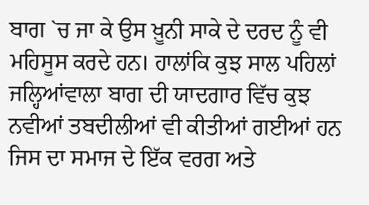ਬਾਗ `ਚ ਜਾ ਕੇ ਉਸ ਖ਼ੂਨੀ ਸਾਕੇ ਦੇ ਦਰਦ ਨੂੰ ਵੀ ਮਹਿਸੂਸ ਕਰਦੇ ਹਨ। ਹਾਲਾਂਕਿ ਕੁਝ ਸਾਲ ਪਹਿਲਾਂ ਜਲ੍ਹਿਆਂਵਾਲਾ ਬਾਗ ਦੀ ਯਾਦਗਾਰ ਵਿੱਚ ਕੁਝ ਨਵੀਆਂ ਤਬਦੀਲੀਆਂ ਵੀ ਕੀਤੀਆਂ ਗਈਆਂ ਹਨ ਜਿਸ ਦਾ ਸਮਾਜ ਦੇ ਇੱਕ ਵਰਗ ਅਤੇ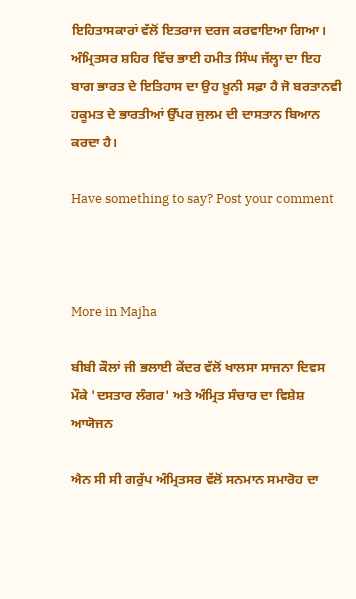ਇਹਿਤਾਸਕਾਰਾਂ ਵੱਲੋਂ ਇਤਰਾਜ ਦਰਜ ਕਰਵਾਇਆ ਗਿਆ। ਅੰਮ੍ਰਿਤਸਰ ਸ਼ਹਿਰ ਵਿੱਚ ਭਾਈ ਹਮੀਤ ਸਿੰਘ ਜੱਲ੍ਹਾ ਦਾ ਇਹ ਬਾਗ ਭਾਰਤ ਦੇ ਇਤਿਹਾਸ ਦਾ ਉਹ ਖ਼ੂਨੀ ਸਫ਼ਾ ਹੈ ਜੋ ਬਰਤਾਨਵੀ ਹਕੂਮਤ ਦੇ ਭਾਰਤੀਆਂ ਉੱਪਰ ਜੁਲਮ ਦੀ ਦਾਸਤਾਨ ਬਿਆਨ ਕਰਦਾ ਹੈ।

Have something to say? Post your comment



More in Majha

ਬੀਬੀ ਕੌਲਾਂ ਜੀ ਭਲਾਈ ਕੇਂਦਰ ਵੱਲੋਂ ਖਾਲਸਾ ਸਾਜਨਾ ਦਿਵਸ ਮੌਕੇ 'ਦਸਤਾਰ ਲੰਗਰ' ਅਤੇ ਅੰਮ੍ਰਿਤ ਸੰਚਾਰ ਦਾ ਵਿਸ਼ੇਸ਼ ਆਯੋਜਨ

ਐਨ ਸੀ ਸੀ ਗਰੁੱਪ ਅੰਮ੍ਰਿਤਸਰ ਵੱਲੋਂ ਸਨਮਾਨ ਸਮਾਰੋਹ ਦਾ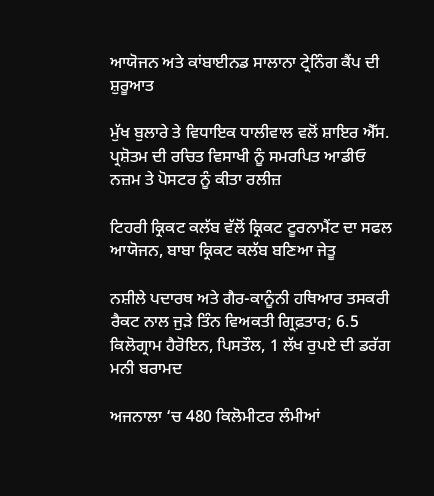ਆਯੋਜਨ ਅਤੇ ਕਾਂਬਾਈਨਡ ਸਾਲਾਨਾ ਟ੍ਰੇਨਿੰਗ ਕੈਂਪ ਦੀ ਸ਼ੁਰੂਆਤ

ਮੁੱਖ ਬੁਲਾਰੇ ਤੇ ਵਿਧਾਇਕ ਧਾਲੀਵਾਲ ਵਲੋਂ ਸ਼ਾਇਰ ਐੱਸ. ਪ੍ਰਸ਼ੋਤਮ ਦੀ ਰਚਿਤ ਵਿਸਾਖੀ ਨੂੰ ਸਮਰਪਿਤ ਆਡੀਓ ਨਜ਼ਮ ਤੇ ਪੋਸਟਰ ਨੂੰ ਕੀਤਾ ਰਲੀਜ਼

ਟਿਹਰੀ ਕ੍ਰਿਕਟ ਕਲੱਬ ਵੱਲੋਂ ਕ੍ਰਿਕਟ ਟੂਰਨਾਮੈਂਟ ਦਾ ਸਫਲ ਆਯੋਜਨ, ਬਾਬਾ ਕ੍ਰਿਕਟ ਕਲੱਬ ਬਣਿਆ ਜੇਤੂ

ਨਸ਼ੀਲੇ ਪਦਾਰਥ ਅਤੇ ਗੈਰ-ਕਾਨੂੰਨੀ ਹਥਿਆਰ ਤਸਕਰੀ ਰੈਕਟ ਨਾਲ ਜੁੜੇ ਤਿੰਨ ਵਿਅਕਤੀ ਗ੍ਰਿਫ਼ਤਾਰ; 6.5 ਕਿਲੋਗ੍ਰਾਮ ਹੈਰੋਇਨ, ਪਿਸਤੌਲ, 1 ਲੱਖ ਰੁਪਏ ਦੀ ਡਰੱਗ ਮਨੀ ਬਰਾਮਦ

ਅਜਨਾਲਾ ‘ਚ 480 ਕਿਲੋਮੀਟਰ ਲੰਮੀਆਂ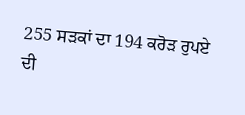255 ਸੜਕਾਂ ਦਾ 194 ਕਰੋੜ ਰੁਪਏ ਦੀ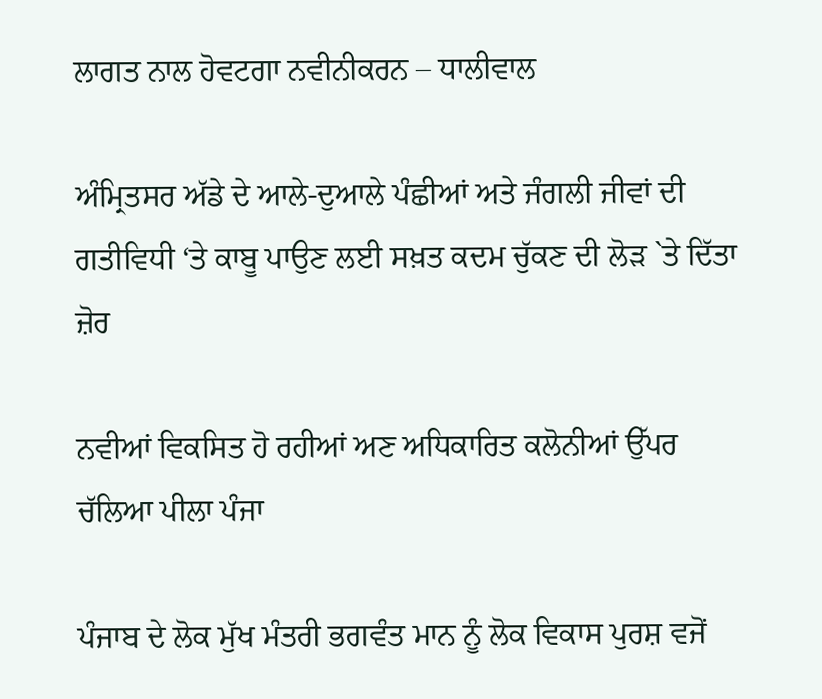ਲਾਗਤ ਨਾਲ ਹੋਵਟਗਾ ਨਵੀਨੀਕਰਨ – ਧਾਲੀਵਾਲ

ਅੰਮ੍ਰਿਤਸਰ ਅੱਡੇ ਦੇ ਆਲੇ-ਦੁਆਲੇ ਪੰਛੀਆਂ ਅਤੇ ਜੰਗਲੀ ਜੀਵਾਂ ਦੀ ਗਤੀਵਿਧੀ ‘ਤੇ ਕਾਬੂ ਪਾਉਣ ਲਈ ਸਖ਼ਤ ਕਦਮ ਚੁੱਕਣ ਦੀ ਲੋੜ `ਤੇ ਦਿੱਤਾ ਜ਼ੋਰ

ਨਵੀਆਂ ਵਿਕਸਿਤ ਹੋ ਰਹੀਆਂ ਅਣ ਅਧਿਕਾਰਿਤ ਕਲੋਨੀਆਂ ਉੱਪਰ ਚੱਲਿਆ ਪੀਲਾ ਪੰਜਾ

ਪੰਜਾਬ ਦੇ ਲੋਕ ਮੁੱਖ ਮੰਤਰੀ ਭਗਵੰਤ ਮਾਨ ਨੂੰ ਲੋਕ ਵਿਕਾਸ ਪੁਰਸ਼ ਵਜੋਂ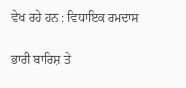ਵੇਖ ਰਹੇ ਹਨ : ਵਿਧਾਇਕ ਰਮਦਾਸ

ਭਾਰੀ ਬਾਰਿਸ਼ ਤੇ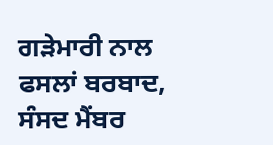ਗੜੇਮਾਰੀ ਨਾਲ ਫਸਲਾਂ ਬਰਬਾਦ, ਸੰਸਦ ਮੈਂਬਰ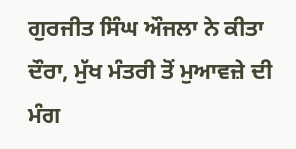ਗੁਰਜੀਤ ਸਿੰਘ ਔਜਲਾ ਨੇ ਕੀਤਾ ਦੌਰਾ, ਮੁੱਖ ਮੰਤਰੀ ਤੋਂ ਮੁਆਵਜ਼ੇ ਦੀ ਮੰਗ